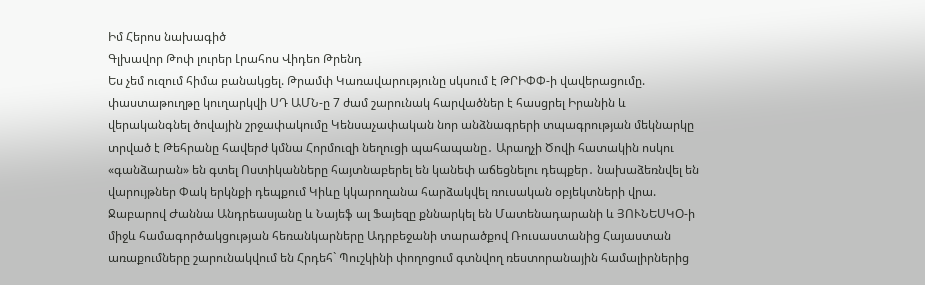Իմ Հերոս նախագիծ
Գլխավոր Թոփ լուրեր Լրահոս Վիդեո Թրենդ
Ես չեմ ուզում հիմա բանակցել. Թրամփ Կառավարությունը սկսում է ԹՐԻՓՓ-ի վավերացումը. փաստաթուղթը կուղարկվի ՍԴ ԱՄՆ-ը 7 ժամ շարունակ հարվածներ է հասցրել Իրանին և վերականգնել ծովային շրջափակումը Կենսաչափական նոր անձնագրերի տպագրության մեկնարկը տրված է Թեհրանը հավերժ կմնա Հորմուզի նեղուցի պահապանը․ Արաղչի Ծովի հատակին ոսկու «գանձարան» են գտել Ոստիկանները հայտնաբերել են կանեփ աճեցնելու դեպքեր․ նախաձեռնվել են վարույթներ Փակ երկնքի դեպքում Կիևը կկարողանա հարձակվել ռուսական օբյեկտների վրա. Ջաբարով Ժաննա Անդրեասյանը և Նայեֆ ալ Ֆայեզը քննարկել են Մատենադարանի և ՅՈՒՆԵՍԿՕ-ի միջև համագործակցության հեռանկարները Ադրբեջանի տարածքով Ռուսաստանից Հայաստան առաքումները շարունակվում են Հրդեհ` Պուշկինի փողոցում գտնվող ռեստորանային համալիրներից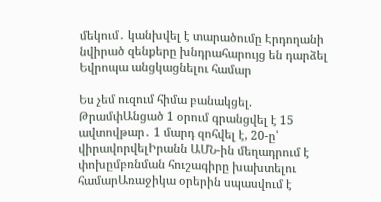մեկում․ կանխվել է տարածումը Էրդողանի նվիրած զենքերը խնդրահարույց են դարձել Եվրոպա անցկացնելու համար

Ես չեմ ուզում հիմա բանակցել. ԹրամփԱնցած 1 օրում գրանցվել է 15 ավտովթար․ 1 մարդ զոհվել է, 20-ը՝ վիրավորվելԻրանն ԱՄՆ-ին մեղադրում է փոխըմբռնման հուշագիրը խախտելու համարԱռաջիկա օրերին սպասվում է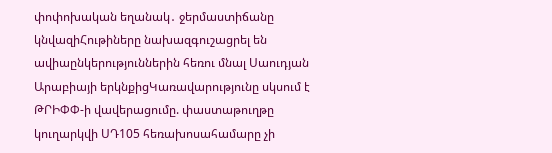փոփոխական եղանակ․ ջերմաստիճանը կնվազիՀութիները նախազգուշացրել են ավիաընկերություններին հեռու մնալ Սաուդյան Արաբիայի երկնքիցԿառավարությունը սկսում է ԹՐԻՓՓ-ի վավերացումը. փաստաթուղթը կուղարկվի ՍԴ105 հեռախոսահամարը չի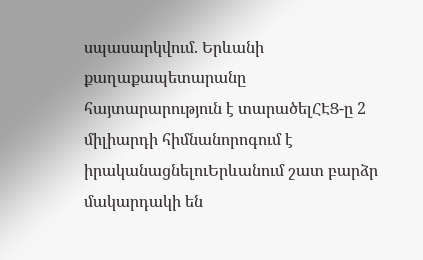սպասարկվում. Երևանի քաղաքապետարանը հայտարարություն է տարածելՀԷՑ-ը 2 միլիարդի հիմնանորոգում է իրականացնելուԵրևանում շատ բարձր մակարդակի են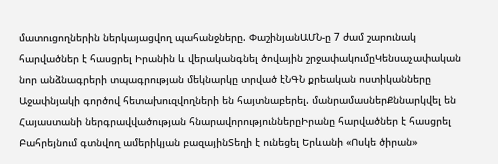մատուցողներին ներկայացվող պահանջները. ՓաշինյանԱՄՆ-ը 7 ժամ շարունակ հարվածներ է հասցրել Իրանին և վերականգնել ծովային շրջափակումըԿենսաչափական նոր անձնագրերի տպագրության մեկնարկը տրված էՆԳՆ քրեական ոստիկանները Աջափնյակի գործով հետախուզվողների են հայտնաբերել. մանրամասներՔննարկվել են Հայաստանի ներգրավվածության հնարավորություններըԻրանը հարվածներ է հասցրել Բահրեյնում գտնվող ամերիկյան բազայինՏեղի է ունեցել Երևանի «Ոսկե ծիրան»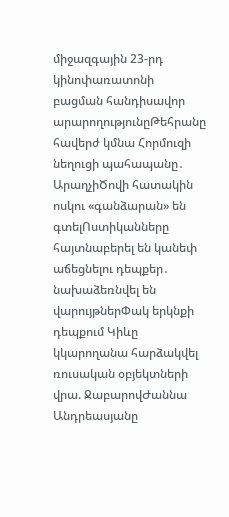միջազգային 23-րդ կինոփառատոնի բացման հանդիսավոր արարողությունըԹեհրանը հավերժ կմնա Հորմուզի նեղուցի պահապանը․ ԱրաղչիԾովի հատակին ոսկու «գանձարան» են գտելՈստիկանները հայտնաբերել են կանեփ աճեցնելու դեպքեր․ նախաձեռնվել են վարույթներՓակ երկնքի դեպքում Կիևը կկարողանա հարձակվել ռուսական օբյեկտների վրա. ՋաբարովԺաննա Անդրեասյանը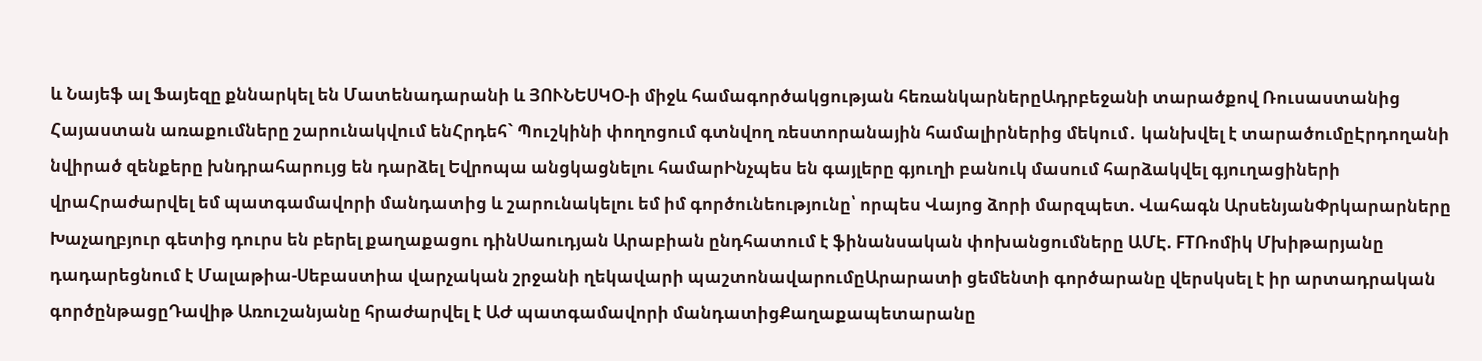և Նայեֆ ալ Ֆայեզը քննարկել են Մատենադարանի և ՅՈՒՆԵՍԿՕ-ի միջև համագործակցության հեռանկարներըԱդրբեջանի տարածքով Ռուսաստանից Հայաստան առաքումները շարունակվում ենՀրդեհ` Պուշկինի փողոցում գտնվող ռեստորանային համալիրներից մեկում․ կանխվել է տարածումըԷրդողանի նվիրած զենքերը խնդրահարույց են դարձել Եվրոպա անցկացնելու համարԻնչպես են գայլերը գյուղի բանուկ մասում հարձակվել գյուղացիների վրաՀրաժարվել եմ պատգամավորի մանդատից և շարունակելու եմ իմ գործունեությունը՝ որպես Վայոց ձորի մարզպետ. Վահագն ԱրսենյանՓրկարարները Խաչաղբյուր գետից դուրս են բերել քաղաքացու դինՍաուդյան Արաբիան ընդհատում է ֆինանսական փոխանցումները ԱՄԷ. FTՌոմիկ Մխիթարյանը դադարեցնում է Մալաթիա-Սեբաստիա վարչական շրջանի ղեկավարի պաշտոնավարումըԱրարատի ցեմենտի գործարանը վերսկսել է իր արտադրական գործընթացըԴավիթ Առուշանյանը հրաժարվել է ԱԺ պատգամավորի մանդատիցՔաղաքապետարանը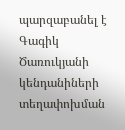պարզաբանել է Գագիկ Ծառուկյանի կենդանիների տեղափոխման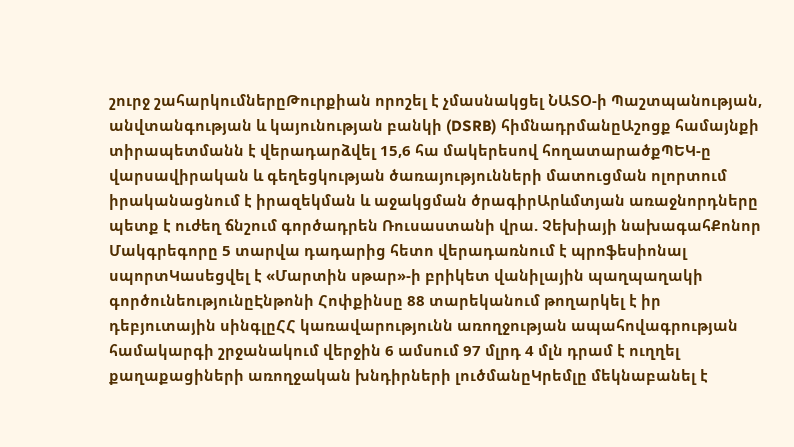շուրջ շահարկումներըԹուրքիան որոշել է չմասնակցել ՆԱՏՕ-ի Պաշտպանության, անվտանգության և կայունության բանկի (DSRB) հիմնադրմանըԱշոցք համայնքի տիրապետմանն է վերադարձվել 15,6 հա մակերեսով հողատարածքՊԵԿ-ը վարսավիրական և գեղեցկության ծառայությունների մատուցման ոլորտում իրականացնում է իրազեկման և աջակցման ծրագիրԱրևմտյան առաջնորդները պետք է ուժեղ ճնշում գործադրեն Ռուսաստանի վրա. Չեխիայի նախագահՔոնոր Մակգրեգորը 5 տարվա դադարից հետո վերադառնում է պրոֆեսիոնալ սպորտԿասեցվել է «Մարտին սթար»-ի բրիկետ վանիլային պաղպաղակի գործունեությունըԷնթոնի Հոփքինսը 88 տարեկանում թողարկել է իր դեբյուտային սինգլըՀՀ կառավարությունն առողջության ապահովագրության համակարգի շրջանակում վերջին 6 ամսում 97 մլրդ 4 մլն դրամ է ուղղել քաղաքացիների առողջական խնդիրների լուծմանըԿրեմլը մեկնաբանել է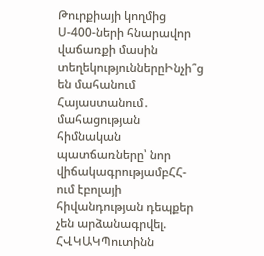Թուրքիայի կողմից Ս-400-ների հնարավոր վաճառքի մասին տեղեկություններըԻնչի՞ց են մահանում Հայաստանում․ մահացության հիմնական պատճառները՝ նոր վիճակագրությամբՀՀ-ում էբոլայի հիվանդության դեպքեր չեն արձանագրվել. ՀՎԿԱԿՊուտինն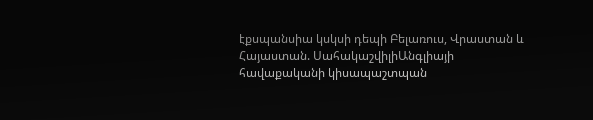էքսպանսիա կսկսի դեպի Բելառուս, Վրաստան և Հայաստան. ՍահակաշվիլիԱնգլիայի հավաքականի կիսապաշտպան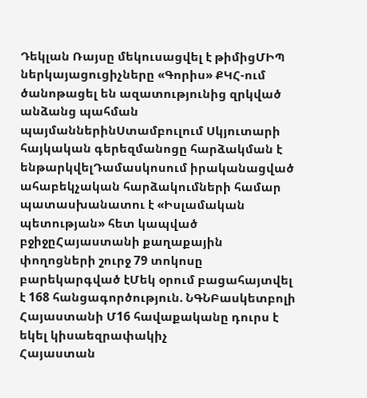Դեկլան Ռայսը մեկուսացվել է թիմիցՄԻՊ ներկայացուցիչները «Գորիս» ՔԿՀ-ում ծանոթացել են ազատությունից զրկված անձանց պահման պայմաններինՍտամբուլում Սկյուտարի հայկական գերեզմանոցը հարձակման է ենթարկվելԴամասկոսում իրականացված ահաբեկչական հարձակումների համար պատասխանատու է «Իսլամական պետության» հետ կապված բջիջըՀայաստանի քաղաքային փողոցների շուրջ 79 տոկոսը բարեկարգված էՄեկ օրում բացահայտվել է 168 հանցագործություն. ՆԳՆԲասկետբոլի Հայաստանի Մ16 հավաքականը դուրս է եկել կիսաեզրափակիչ
Հայաստան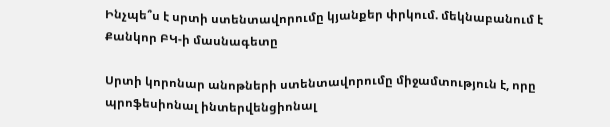Ինչպե՞ս է սրտի ստենտավորումը կյանքեր փրկում. մեկնաբանում է Քանկոր ԲԿ-ի մասնագետը

Սրտի կորոնար անոթների ստենտավորումը միջամտություն է, որը պրոֆեսիոնալ ինտերվենցիոնալ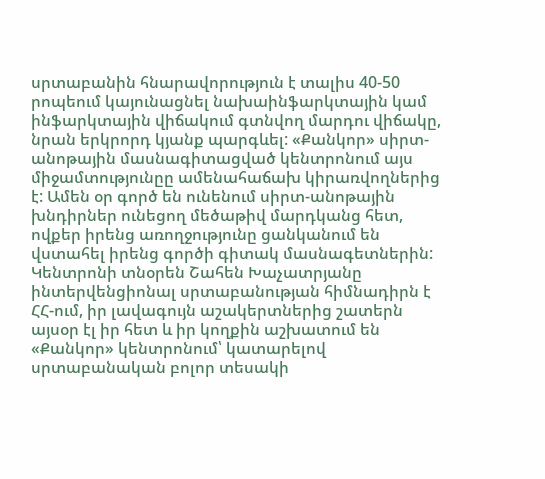սրտաբանին հնարավորություն է տալիս 40-50 րոպեում կայունացնել նախաինֆարկտային կամ ինֆարկտային վիճակում գտնվող մարդու վիճակը, նրան երկրորդ կյանք պարգևել: «Քանկոր» սիրտ-անոթային մասնագիտացված կենտրոնում այս միջամտությունըը ամենահաճախ կիրառվողներից է: Ամեն օր գործ են ունենում սիրտ-անոթային խնդիրներ ունեցող մեծաթիվ մարդկանց հետ, ովքեր իրենց առողջությունը ցանկանում են վստահել իրենց գործի գիտակ մասնագետներին:
Կենտրոնի տնօրեն Շահեն Խաչատրյանը ինտերվենցիոնալ սրտաբանության հիմնադիրն է ՀՀ-ում, իր լավագույն աշակերտներից շատերն այսօր էլ իր հետ և իր կողքին աշխատում են «Քանկոր» կենտրոնում՝ կատարելով սրտաբանական բոլոր տեսակի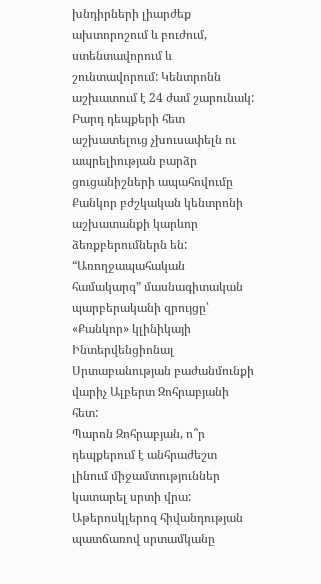խնդիրների լիարժեք ախտորոշում և բուժում, ստենտավորում և շունտավորում: Կենտրոնն աշխատում է 24 ժամ շարունակ: Բարդ դեպքերի հետ աշխատելուց չխուսափելն ու ապրելիության բարձր ցուցանիշների ապահովումը Քանկոր բժշկական կենտրոնի աշխատանքի կարևոր ձեռքբերումներն են:
“Առողջապահական համակարգ” մասնագիտական պարբերականի զրույցը՝ «Քանկոր» կլինիկայի Ինտերվենցիոնալ Սրտաբանության բաժանմունքի վարիչ Ալբերտ Զոհրաբյանի հետ:
Պարոն Զոհրաբյան, ո՞ր դեպքերում է անհրաժեշտ լինում միջամտություններ կատարել սրտի վրա:
Աթերոսկլերոզ հիվանդության պատճառով սրտամկանը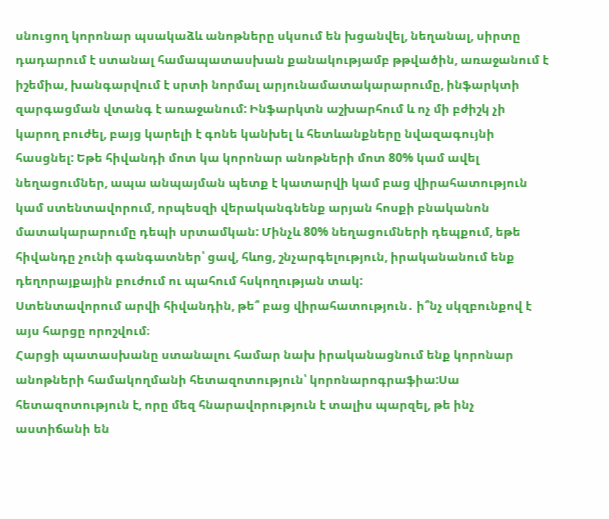սնուցող կորոնար պսակաձև անոթները սկսում են խցանվել, նեղանալ, սիրտը դադարում է ստանալ համապատասխան քանակությամբ թթվածին, առաջանում է իշեմիա, խանգարվում է սրտի նորմալ արյունամատակարարումը, ինֆարկտի զարգացման վտանգ է առաջանում: Ինֆարկտն աշխարհում և ոչ մի բժիշկ չի կարող բուժել, բայց կարելի է գոնե կանխել և հետևանքները նվազագույնի հասցնել: Եթե հիվանդի մոտ կա կորոնար անոթների մոտ 80% կամ ավել նեղացումներ, ապա անպայման պետք է կատարվի կամ բաց վիրահատություն կամ ստենտավորում, որպեսզի վերականգնենք արյան հոսքի բնականոն մատակարարումը դեպի սրտամկան: Մինչև 80% նեղացումների դեպքում, եթե հիվանդը չունի գանգատներ՝ ցավ, հևոց, շնչարգելություն, իրականանում ենք դեղորայքային բուժում ու պահում հսկողության տակ:
Ստենտավորում արվի հիվանդին, թե՞ բաց վիրահատություն․ ի՞նչ սկզբունքով է այս հարցը որոշվում։
Հարցի պատասխանը ստանալու համար նախ իրականացնում ենք կորոնար անոթների համակողմանի հետազոտություն՝ կորոնարոգրաֆիա:Սա հետազոտություն է, որը մեզ հնարավորություն է տալիս պարզել, թե ինչ աստիճանի են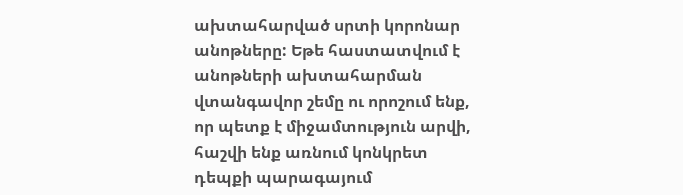ախտահարված սրտի կորոնար անոթները: Եթե հաստատվում է անոթների ախտահարման վտանգավոր շեմը ու որոշում ենք, որ պետք է միջամտություն արվի, հաշվի ենք առնում կոնկրետ դեպքի պարագայում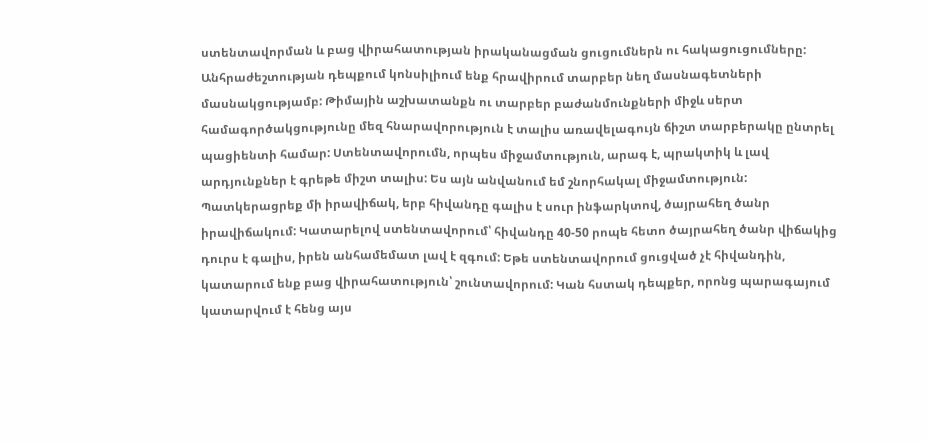ստենտավորման և բաց վիրահատության իրականացման ցուցումներն ու հակացուցումները: Անհրաժեշտության դեպքում կոնսիլիում ենք հրավիրում տարբեր նեղ մասնագետների մասնակցությամբ: Թիմային աշխատանքն ու տարբեր բաժանմունքների միջև սերտ համագործակցությունը մեզ հնարավորություն է տալիս առավելագույն ճիշտ տարբերակը ընտրել պացիենտի համար: Ստենտավորումն, որպես միջամտություն, արագ է, պրակտիկ և լավ արդյունքներ է գրեթե միշտ տալիս: Ես այն անվանում եմ շնորհակալ միջամտություն: Պատկերացրեք մի իրավիճակ, երբ հիվանդը գալիս է սուր ինֆարկտով, ծայրահեղ ծանր իրավիճակում: Կատարելով ստենտավորում՝ հիվանդը 40-50 րոպե հետո ծայրահեղ ծանր վիճակից դուրս է գալիս, իրեն անհամեմատ լավ է զգում: Եթե ստենտավորում ցուցված չէ հիվանդին, կատարում ենք բաց վիրահատություն՝ շունտավորում: Կան հստակ դեպքեր, որոնց պարագայում կատարվում է հենց այս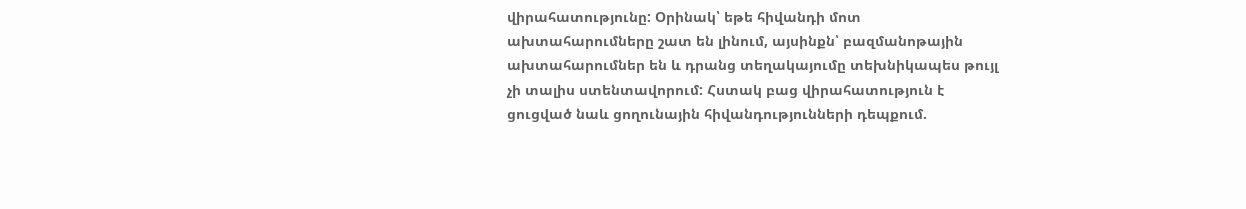վիրահատությունը: Օրինակ՝ եթե հիվանդի մոտ ախտահարումները շատ են լինում, այսինքն՝ բազմանոթային ախտահարումներ են և դրանց տեղակայումը տեխնիկապես թույլ չի տալիս ստենտավորում: Հստակ բաց վիրահատություն է ցուցված նաև ցողունային հիվանդությունների դեպքում.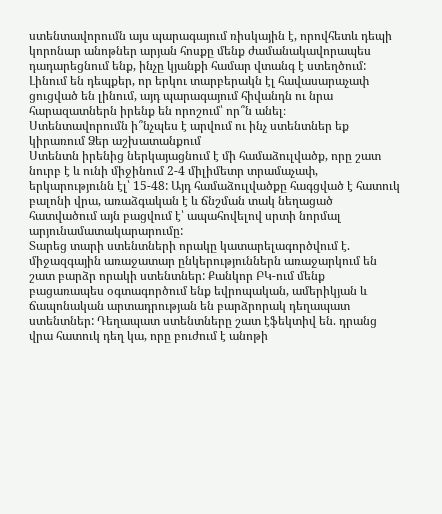ստենտավորումն այս պարագայում ռիսկային է, որովհետև դեպի կորոնար անոթներ արյան հոսքը մենք ժամանակավորապես դադարեցնում ենք, ինչը կյանքի համար վտանգ է ստեղծում:
Լինում են դեպքեր, որ երկու տարբերակն էլ հավասարաչափ ցուցված են լինում, այդ պարագայում հիվանդն ու նրա հարազատներն իրենք են որոշում՝ որ՞ն անել։
Ստենտավորումն ի՞նչպես է արվում ու ինչ ստենտներ եք կիրառում Ձեր աշխատանքում
Ստենտն իրենից ներկայացնում է մի համաձուլվածք, որը շատ նուրբ է և ունի միջինում 2-4 միլիմետր տրամաչափ, երկարությունն էլ՝ 15-48: Այդ համաձուլվածքը հագցված է հատուկ բալոնի վրա, առաձգական է և ճնշման տակ նեղացած հատվածում այն բացվում է՝ ապահովելով սրտի նորմալ արյունամատակարարումը:
Տարեց տարի ստենտների որակը կատարելագործվում է. միջազգային առաջատար ընկերություններն առաջարկում են շատ բարձր որակի ստենտներ: Քանկոր ԲԿ-ում մենք բացառապես օգտագործում ենք եվրոպական, ամերիկյան և ճապոնական արտադրության են բարձրորակ դեղապատ ստենտներ: Դեղապատ ստենտները շատ էֆեկտիվ են. դրանց վրա հատուկ դեղ կա, որը բուժում է անոթի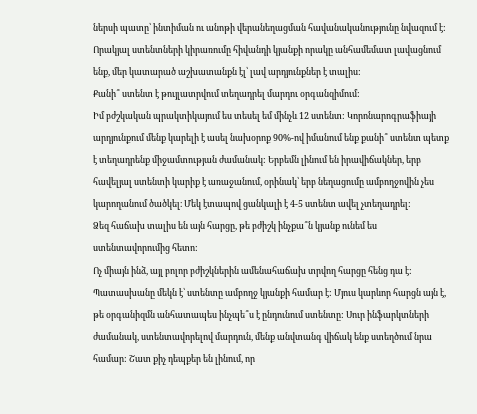ներսի պատը՝ ինտիման ու անոթի վերանեղացման հավանականությունը նվազում է: Որակյալ ստենտների կիրառումը հիվանդի կյանքի որակը անհամեմատ լավացնում ենք, մեր կատարած աշխատանքն էլ՝ լավ արդյունքներ է տալիս:
Քանի՞ ստենտ է թույլատրվում տեղադրել մարդու օրգանզիմում:
Իմ բժշկական պրակտիկայում ես տեսել եմ մինչև 12 ստենտ: Կորոնարոգրաֆիայի արդյունքում մենք կարելի է ասել նախօրոք 90%-ով իմանում ենք քանի՞ ստենտ պետք է տեղադրենք միջամտության ժամանակ: Երբեմն լինում են իրավիճակներ, երբ հավելյալ ստենտի կարիք է առաջանում, օրինակ՝ երբ նեղացումը ամբողջովին չես կարողանում ծածկել։ Մեկ էտապով ցանկալի է 4-5 ստենտ ավել չտեղադրել:
Ձեզ հաճախ տալիս են այն հարցը, թե բժիշկ ինչքա՞ն կյանք ունեմ ես ստենտավորումից հետո:
Ոչ միայն ինձ, այլ բոլոր բժիշկներին ամենահաճախ տրվող հարցը հենց դա է: Պատասխանը մեկն է՝ ստենտը ամբողջ կյանքի համար է: Մյուս կարևոր հարցն այն է, թե օրգանիզմն անհատապես ինչպե՞ս է ընդունում ստենտը: Սուր ինֆարկտների ժամանակ, ստենտավորելով մարդուն, մենք անվտանգ վիճակ ենք ստեղծում նրա համար: Շատ քիչ դեպքեր են լինում, որ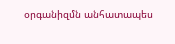օրգանիզմն անհատապես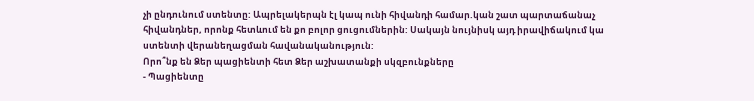չի ընդունում ստենտը: Ապրելակերպն էլ կապ ունի հիվանդի համար.կան շատ պարտաճանաչ հիվանդներ, որոնք հետևում են քո բոլոր ցուցումներին: Սակայն նույնիսկ այդ իրավիճակում կա ստենտի վերանեղացման հավանականություն:
Որո՞նք են Ձեր պացիենտի հետ Ձեր աշխատանքի սկզբունքները
- Պացիենտը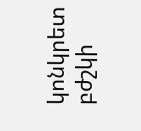կոնկրետ բժշկի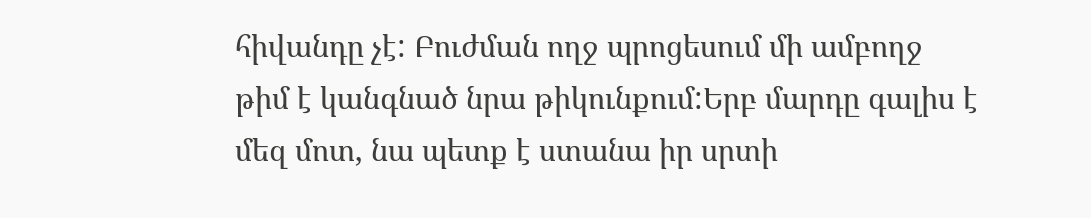հիվանդը չէ: Բուժման ողջ պրոցեսում մի ամբողջ թիմ է կանգնած նրա թիկունքում:Երբ մարդը գալիս է մեզ մոտ, նա պետք է ստանա իր սրտի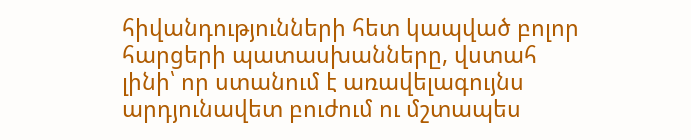հիվանդությունների հետ կապված բոլոր հարցերի պատասխանները, վստահ լինի՝ որ ստանում է առավելագույնս արդյունավետ բուժում ու մշտապես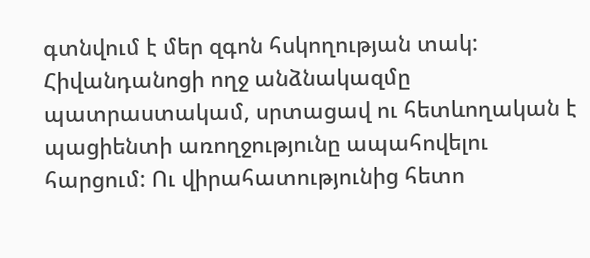գտնվում է մեր զգոն հսկողության տակ: Հիվանդանոցի ողջ անձնակազմը պատրաստակամ, սրտացավ ու հետևողական է պացիենտի առողջությունը ապահովելու հարցում: Ու վիրահատությունից հետո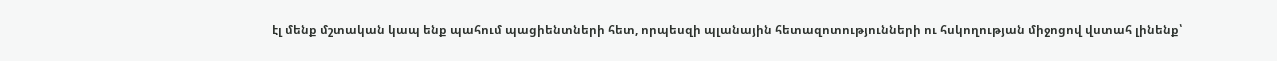էլ մենք մշտական կապ ենք պահում պացիենտների հետ, որպեսզի պլանային հետազոտությունների ու հսկողության միջոցով վստահ լինենք՝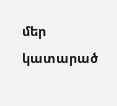մեր կատարած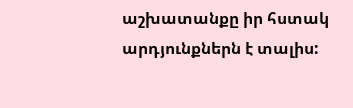աշխատանքը իր հստակ արդյունքներն է տալիս: